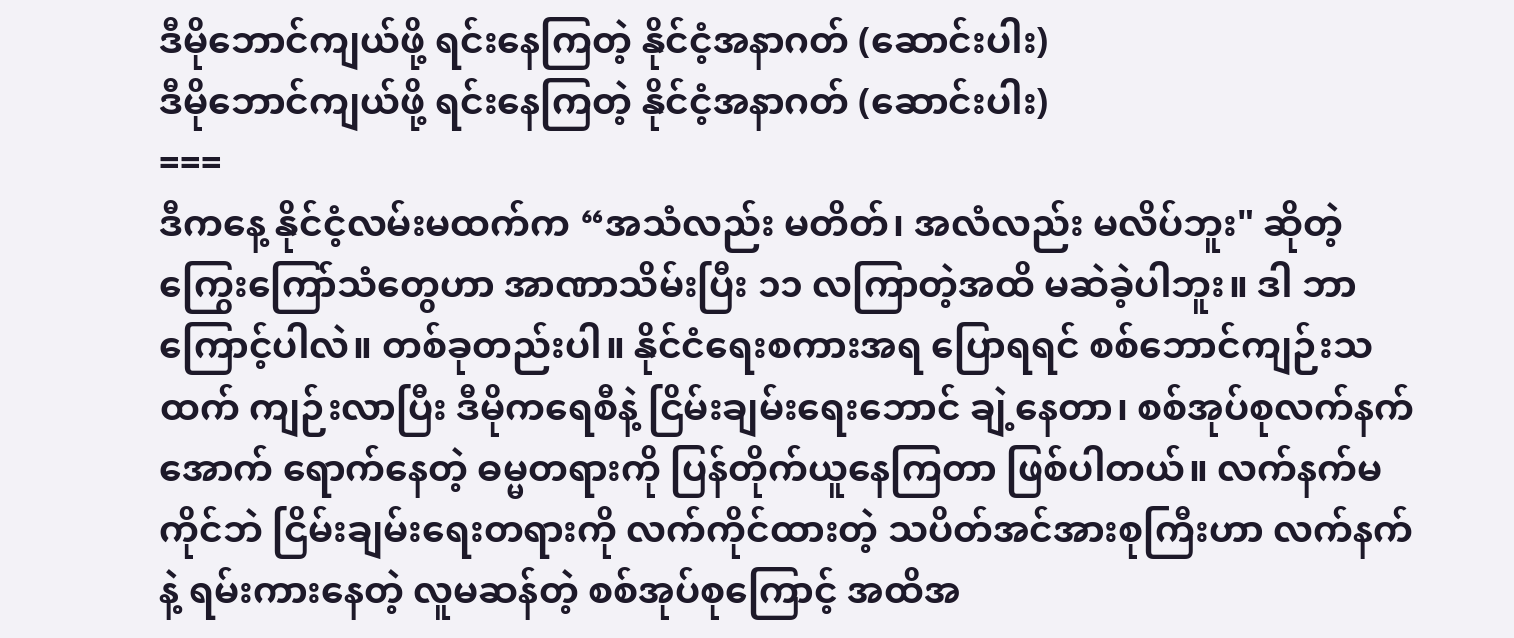ဒီမိုဘောင်ကျယ်ဖို့ ရင်းနေကြတဲ့ နိုင်ငံ့အနာဂတ် (ဆောင်းပါး)
ဒီမိုဘောင်ကျယ်ဖို့ ရင်းနေကြတဲ့ နိုင်ငံ့အနာဂတ် (ဆောင်းပါး)
===
ဒီကနေ့ နိုင်ငံ့လမ်းမထက်က “အသံလည်း မတိတ်၊ အလံလည်း မလိပ်ဘူး" ဆိုတဲ့ ကြွေးကြော်သံတွေဟာ အာဏာသိမ်းပြီး ၁၁ လကြာတဲ့အထိ မဆဲခဲ့ပါဘူး။ ဒါ ဘာကြောင့်ပါလဲ။ တစ်ခုတည်းပါ။ နိုင်ငံရေးစကားအရ ပြောရရင် စစ်ဘောင်ကျဉ်းသထက် ကျဉ်းလာပြီး ဒီမိုကရေစီနဲ့ ငြိမ်းချမ်းရေးဘောင် ချဲ့နေတာ၊ စစ်အုပ်စုလက်နက်အောက် ရောက်နေတဲ့ ဓမ္မတရားကို ပြန်တိုက်ယူနေကြတာ ဖြစ်ပါတယ်။ လက်နက်မကိုင်ဘဲ ငြိမ်းချမ်းရေးတရားကို လက်ကိုင်ထားတဲ့ သပိတ်အင်အားစုကြီးဟာ လက်နက်နဲ့ ရမ်းကားနေတဲ့ လူမဆန်တဲ့ စစ်အုပ်စုကြောင့် အထိအ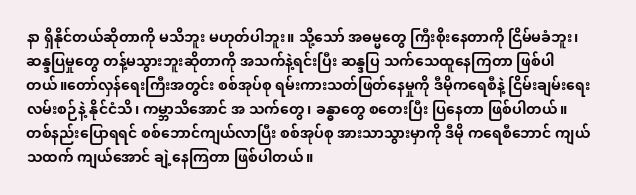နာ ရှိနိုင်တယ်ဆိုတာကို မသိဘူး မဟုတ်ပါဘူး။ သို့သော် အဓမ္မတွေ ကြီးစိုးနေတာကို ငြိမ်မခံဘူး၊ ဆန္ဒပြမှုတွေ တန့်မသွားဘူးဆိုတာကို အသက်နဲ့ရင်းပြီး ဆန္ဒပြ သက်သေထူနေကြတာ ဖြစ်ပါတယ်။တော်လှန်ရေးကြီးအတွင်း စစ်အုပ်စု ရမ်းကားသတ်ဖြတ်နေမှုကို ဒီမိုကရေစီနဲ့ ငြိမ်းချမ်းရေးလမ်းစဉ်နဲ့ နိုင်ငံသိ၊ ကမ္ဘာသိအောင် အ သက်တွေ၊ ခန္ဓာတွေ စတေးပြီး ပြနေတာ ဖြစ်ပါတယ်။ တစ်နည်းပြောရရင် စစ်ဘောင်ကျယ်လာပြီး စစ်အုပ်စု အားသာသွားမှာကို ဒီမို ကရေစီဘောင် ကျယ်သထက် ကျယ်အောင် ချဲ့နေကြတာ ဖြစ်ပါတယ်။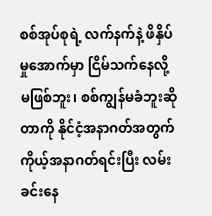စစ်အုပ်စုရဲ့ လက်နက်နဲ့ ဖိနှိပ်မှုအောက်မှာ ငြိမ်သက်နေလို့ မဖြစ်ဘူး၊ စစ်ကျွန်မခံဘူးဆိုတာကို နိုင်ငံ့အနာဂတ်အတွက် ကိုယ့်အနာဂတ်ရင်းပြီး လမ်းခင်းနေ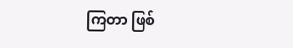ကြတာ ဖြစ်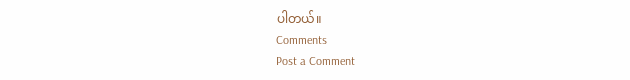ပါတယ်။
Comments
Post a Comment